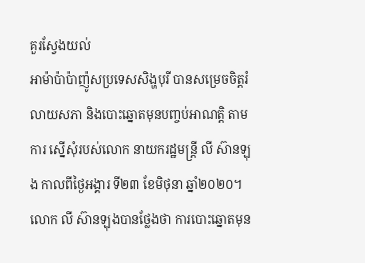គួរស្វែងយល់
អាម៉ាប៉ាប៉ាញ៉ូសប្រទេសសិង្ហបុរី បានសម្រេចចិត្តរំលាយសភា និងបោះឆ្នោតមុនបញ្ចប់អាណត្តិ តាមការ ស្នើសុំរបស់លោក នាយករដ្ឋមន្ត្រី លី ស៊ានឡុង កាលពីថ្ងៃអង្គារ ទី២៣ ខែមិថុនា ឆ្នាំ២០២០។ លោក លី ស៊ានឡុងបានថ្លែងថា ការបោះឆ្នោតមុន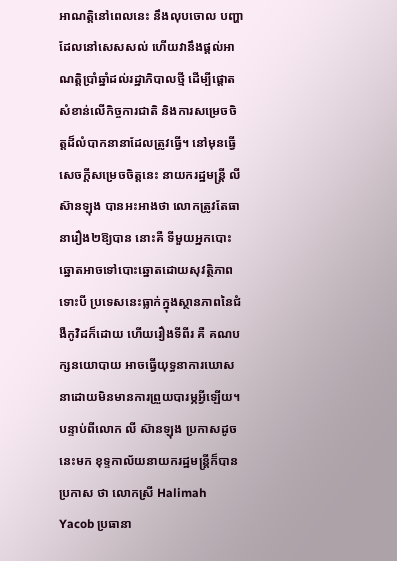អាណត្តិនៅពេលនេះ នឹងលុបចោល បញ្ហាដែលនៅសេសសល់ ហើយវានឹងផ្ដល់អាណត្តិប្រាំឆ្នាំដល់រដ្ឋាភិបាលថ្មី ដើម្បីផ្ដោតសំខាន់លើកិច្ចការជាតិ និងការសម្រេចចិត្តដ៏លំបាកនានាដែលត្រូវធ្វើ។ នៅមុនធ្វើសេចក្ដីសម្រេចចិត្តនេះ នាយករដ្ឋមន្ត្រី លី ស៊ានឡុង បានអះអាងថា លោកត្រូវតែធានារឿង២ឱ្យបាន នោះគឺ ទីមួយអ្នកបោះឆ្នោតអាចទៅបោះឆ្នោតដោយសុវត្ថិភាព ទោះបី ប្រទេសនេះធ្លាក់ក្នុងស្ថានភាពនៃជំងឺកូវិដក៏ដោយ ហើយរឿងទីពីរ គឺ គណបក្សនយោបាយ អាចធ្វើយុទ្ធនាការឃោសនាដោយមិនមានការព្រួយបារម្ភអ្វីឡើយ។ បន្ទាប់ពីលោក លី ស៊ានឡុង ប្រកាសដូចនេះមក ខុទ្ទកាល័យនាយករដ្ឋមន្ត្រីក៏បានប្រកាស ថា លោកស្រី Halimah Yacob ប្រធានា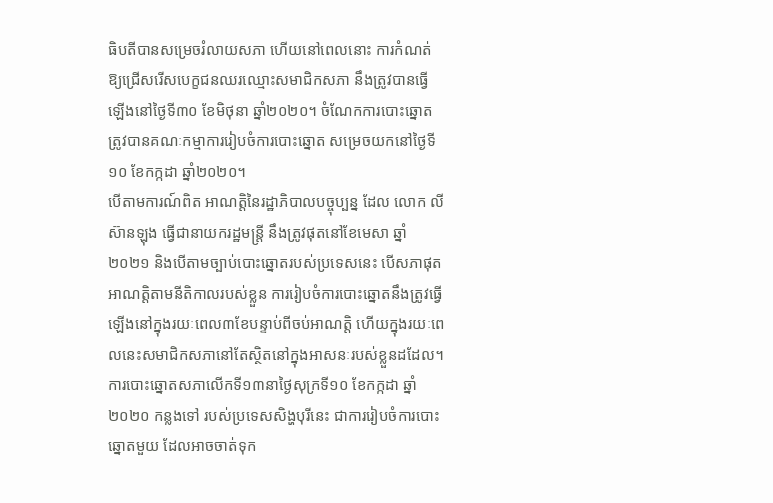ធិបតីបានសម្រេចរំលាយសភា ហើយនៅពេលនោះ ការកំណត់ឱ្យជ្រើសរើសបេក្ខជនឈរឈ្មោះសមាជិកសភា នឹងត្រូវបានធ្វើឡើងនៅថ្ងៃទី៣០ ខែមិថុនា ឆ្នាំ២០២០។ ចំណែកការបោះឆ្នោត ត្រូវបានគណៈកម្មាការរៀបចំការបោះឆ្នោត សម្រេចយកនៅថ្ងៃទី១០ ខែកក្កដា ឆ្នាំ២០២០។
បើតាមការណ៍ពិត អាណត្តិនៃរដ្ឋាភិបាលបច្ចុប្បន្ន ដែល លោក លី ស៊ានឡុង ធ្វើជានាយករដ្ឋមន្ត្រី នឹងត្រូវផុតនៅខែមេសា ឆ្នាំ២០២១ និងបើតាមច្បាប់បោះឆ្នោតរបស់ប្រទេសនេះ បើសភាផុតអាណត្តិតាមនីតិកាលរបស់ខ្លួន ការរៀបចំការបោះឆ្នោតនឹងត្រូវធ្វើឡើងនៅក្នុងរយៈពេល៣ខែបន្ទាប់ពីចប់អាណត្តិ ហើយក្នុងរយៈពេលនេះសមាជិកសភានៅតែស្ថិតនៅក្នុងអាសនៈរបស់ខ្លួនដដែល។ ការបោះឆ្នោតសភាលើកទី១៣នាថ្ងៃសុក្រទី១០ ខែកក្កដា ឆ្នាំ២០២០ កន្លងទៅ របស់ប្រទេសសិង្ហបុរីនេះ ជាការរៀបចំការបោះឆ្នោតមួយ ដែលអាចចាត់ទុក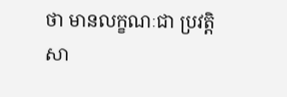ថា មានលក្ខណៈជា ប្រវត្តិសា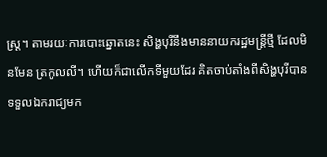ស្ត្រ។ តាមរយៈការបោះឆ្នោតនេះ សិង្ហបុរីនឹងមាននាយករដ្ឋមន្ត្រីថ្មី ដែលមិនមែន ត្រកូលលី។ ហើយក៏ជាលើកទីមួយដែរ គិតចាប់តាំងពីសិង្ហបុរីបានទទួលឯករាជ្យមក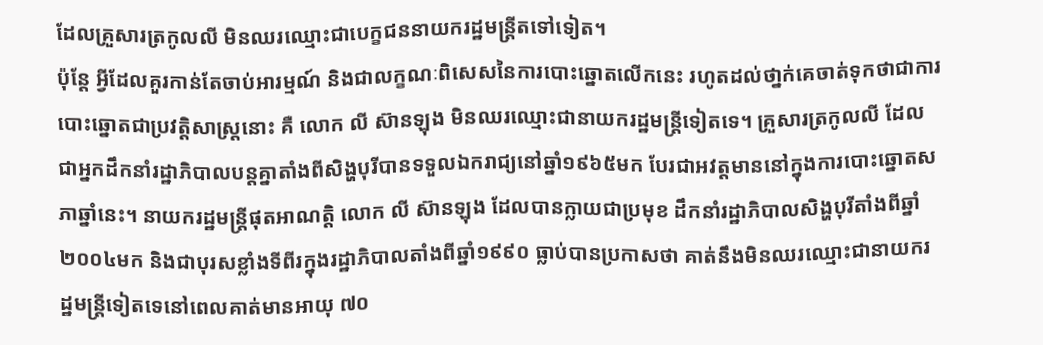ដែលគ្រួសារត្រកូលលី មិនឈរឈ្មោះជាបេក្ខជននាយករដ្ឋមន្ត្រីតទៅទៀត។
ប៉ុន្តែ អ្វីដែលគួរកាន់តែចាប់អារម្មណ៍ និងជាលក្ខណៈពិសេសនៃការបោះឆ្នោតលើកនេះ រហូតដល់ថា្នក់គេចាត់ទុកថាជាការបោះឆ្នោតជាប្រវត្តិសាស្ត្រនោះ គឺ លោក លី ស៊ានឡុង មិនឈរឈ្មោះជានាយករដ្ឋមន្ត្រីទៀតទេ។ គ្រួសារត្រកូលលី ដែលជាអ្នកដឹកនាំរដ្ឋាភិបាលបន្តគ្នាតាំងពីសិង្ហបុរីបានទទួលឯករាជ្យនៅឆ្នាំ១៩៦៥មក បែរជាអវត្តមាននៅក្នុងការបោះឆ្នោតសភាឆ្នាំនេះ។ នាយករដ្ឋមន្ត្រីផុតអាណត្តិ លោក លី ស៊ានឡុង ដែលបានក្លាយជាប្រមុខ ដឹកនាំរដ្ឋាភិបាលសិង្ហបុរីតាំងពីឆ្នាំ២០០៤មក និងជាបុរសខ្លាំងទីពីរក្នុងរដ្ឋាភិបាលតាំងពីឆ្នាំ១៩៩០ ធ្លាប់បានប្រកាសថា គាត់នឹងមិនឈរឈ្មោះជានាយករដ្ឋមន្ត្រីទៀតទេនៅពេលគាត់មានអាយុ ៧០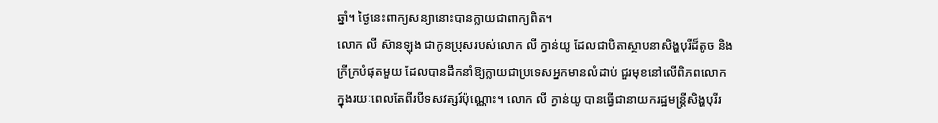ឆ្នាំ។ ថ្ងៃនេះពាក្យសន្យានោះបានក្លាយជាពាក្យពិត។
លោក លី ស៊ានឡុង ជាកូនប្រុសរបស់លោក លី ក្វាន់យូ ដែលជាបិតាស្ថាបនាសិង្ហបុរីដ៏តូច និងក្រីក្របំផុតមួយ ដែលបានដឹកនាំឱ្យក្លាយជាប្រទេសអ្នកមានលំដាប់ ជួរមុខនៅលើពិភពលោក ក្នុងរយៈពេលតែពីរបីទសវត្សរ៍ប៉ុណ្ណោះ។ លោក លី ក្វាន់យូ បានធ្វើជានាយករដ្ឋមន្ត្រីសិង្ហបុរីរ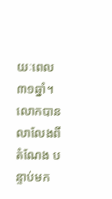យៈពេល៣១ឆ្នាំ។ លោកបានលាលែងពីតំណែង បន្ទាប់មក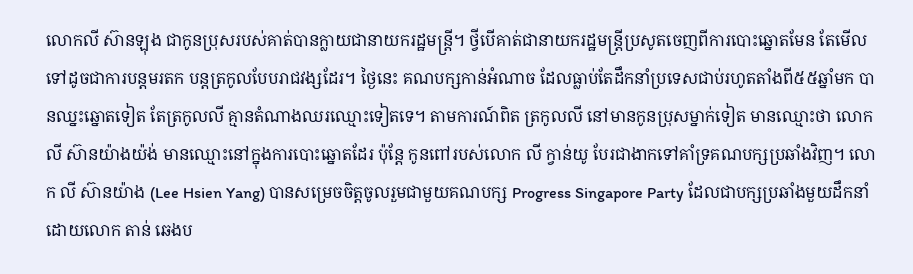លោកលី ស៊ានឡុង ជាកូនប្រុសរបស់គាត់បានក្លាយជានាយករដ្ឋមន្ត្រី។ ថ្វីបើគាត់ជានាយករដ្ឋមន្ត្រីប្រសូតចេញពីការបោះឆ្នោតមែន តែមើលទៅដូចជាការបន្តមរតក បន្តត្រកូលបែបរាជវង្សដែរ។ ថ្ងៃនេះ គណបក្សកាន់អំណាច ដែលធ្លាប់តែដឹកនាំប្រទេសជាប់រហូតតាំងពី៥៥ឆ្នាំមក បានឈ្នះឆ្នោតទៀត តែត្រកូលលី គ្មានតំណាងឈរឈ្មោះទៀតទេ។ តាមការណ៍ពិត ត្រកូលលី នៅមានកូនប្រុសម្នាក់ទៀត មានឈ្មោះថា លោក លី ស៊ានយ៉ាងយ៉ង់ មានឈ្មោះនៅក្នុងការបោះឆ្នោតដែរ ប៉ុន្តែ កូនពៅរបស់លោក លី ក្វាន់យូ បែរជាងាកទៅគាំទ្រគណបក្សប្រឆាំងវិញ។ លោក លី ស៊ានយ៉ាង (Lee Hsien Yang) បានសម្រេចចិត្តចូលរួមជាមួយគណបក្ស Progress Singapore Party ដែលជាបក្សប្រឆាំងមួយដឹកនាំដោយលោក តាន់ ឆេងប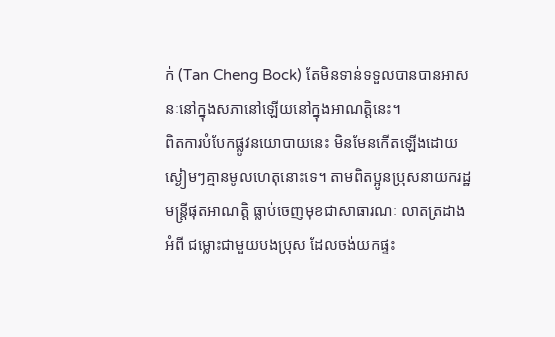ក់ (Tan Cheng Bock) តែមិនទាន់ទទួលបានបានអាសនៈនៅក្នុងសភានៅឡើយនៅក្នុងអាណត្តិនេះ។
ពិតការបំបែកផ្លូវនយោបាយនេះ មិនមែនកើតឡើងដោយស្ងៀមៗគ្មានមូលហេតុនោះទេ។ តាមពិតប្អូនប្រុសនាយករដ្ឋមន្ត្រីផុតអាណត្តិ ធ្លាប់ចេញមុខជាសាធារណៈ លាតត្រដាងអំពី ជម្លោះជាមួយបងប្រុស ដែលចង់យកផ្ទះ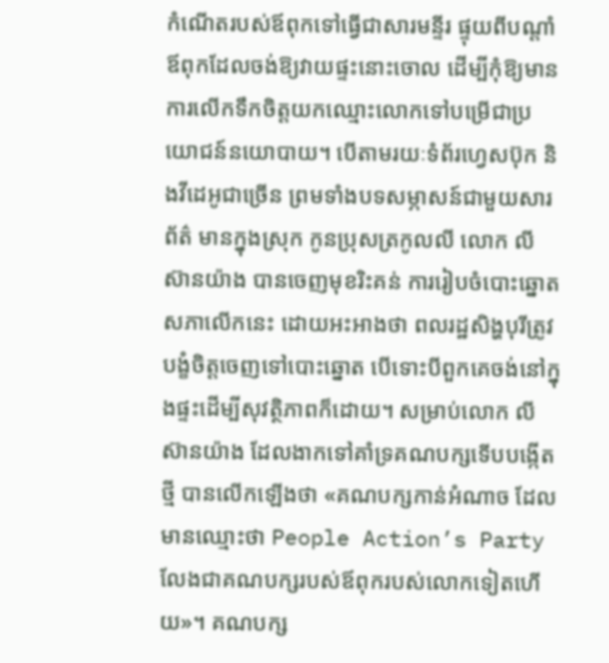កំណើតរបស់ឪពុកទៅធ្វើជាសារមន្ទីរ ផ្ទុយពីបណ្តាំ ឪពុកដែលចង់ឱ្យវាយផ្ទះនោះចោល ដើម្បីកុំឱ្យមានការលើកទឹកចិត្តយកឈ្មោះលោកទៅបម្រើជាប្រយោជន៍នយោបាយ។ បើតាមរយៈទំព័រហ្វេសប៊ុក និងវីដេអូជាច្រើន ព្រមទាំងបទសម្ភាសន៍ជាមួយសារព័ត៌ មានក្នុងស្រុក កូនប្រុសត្រកូលលី លោក លី ស៊ានយ៉ាង បានចេញមុខរិះគន់ ការរៀបចំបោះឆ្នោតសភាលើកនេះ ដោយអះអាងថា ពលរដ្ឋសិង្ហបុរីត្រូវបង្ខំចិត្តចេញទៅបោះឆ្នោត បើទោះបីពួកគេចង់នៅក្នុងផ្ទះដើម្បីសុវត្ថិភាពក៏ដោយ។ សម្រាប់លោក លី ស៊ានយ៉ាង ដែលងាកទៅគាំទ្រគណបក្សទើបបង្កើតថ្មី បានលើកឡើងថា «គណបក្សកាន់អំណាច ដែលមានឈ្មោះថា People Action’s Party លែងជាគណបក្សរបស់ឪពុករបស់លោកទៀតហើយ»។ គណបក្ស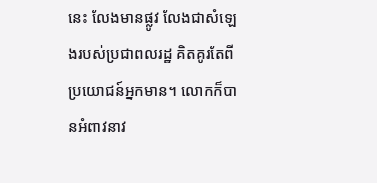នេះ លែងមានផ្លូវ លែងជាសំឡេងរបស់ប្រជាពលរដ្ឋ គិតគូរតែពីប្រយោជន៍អ្នកមាន។ លោកក៏បានអំពាវនាវ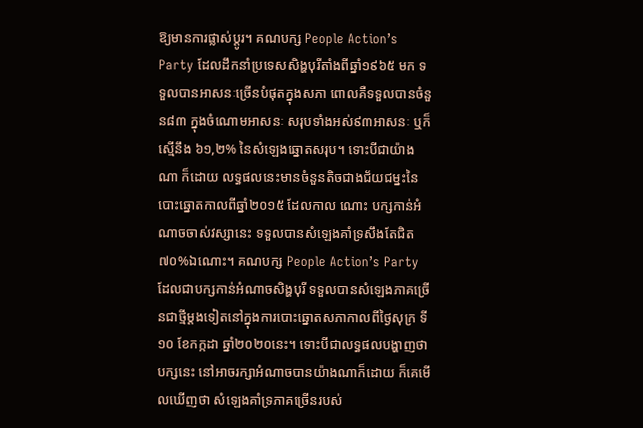ឱ្យមានការផ្លាស់ប្តូរ។ គណបក្ស People Action’s Party ដែលដឹកនាំប្រទេសសិង្ហបុរីតាំងពីឆ្នាំ១៩៦៥ មក ទទួលបានអាសនៈច្រើនបំផុតក្នុងសភា ពោលគឺទទួលបានចំនួន៨៣ ក្នុងចំណោមអាសនៈ សរុបទាំងអស់៩៣អាសនៈ ឬក៏ស្មើនឹង ៦១,២% នៃសំឡេងឆ្នោតសរុប។ ទោះបីជាយ៉ាងណា ក៏ដោយ លទ្ធផលនេះមានចំនួនតិចជាងជ័យជម្នះនៃបោះឆ្នោតកាលពីឆ្នាំ២០១៥ ដែលកាល ណោះ បក្សកាន់អំណាចចាស់វស្សានេះ ទទួលបានសំឡេងគាំទ្រសឹងតែជិត ៧០%ឯណោះ។ គណបក្ស People Action’s Party ដែលជាបក្សកាន់អំណាចសិង្ហបុរី ទទួលបានសំឡេងភាគច្រើនជាថ្មីម្តងទៀតនៅក្នុងការបោះឆ្នោតសភាកាលពីថ្ងៃសុក្រ ទី១០ ខែកក្កដា ឆ្នាំ២០២០នេះ។ ទោះបីជាលទ្ធផលបង្ហាញថា បក្សនេះ នៅអាចរក្សាអំណាចបានយ៉ាងណាក៏ដោយ ក៏គេមើលឃើញថា សំឡេងគាំទ្រភាគច្រើនរបស់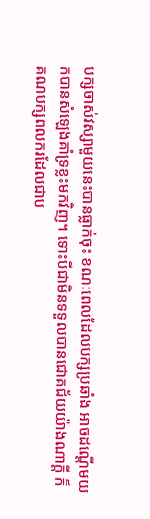បក្សចាស់វស្សាមួយនេះបានធ្លាក់ចុះ ខណៈពេលដែលបក្សប្រឆាំង អាចដណ្តើមយកបានសំឡេងគាំទ្រខ្លះមកវិញ។ ទោះបីជាមិនទទួលបានជោគជ័យយ៉ាងណាក្តី ក៏គណបក្សពលករដែលជាប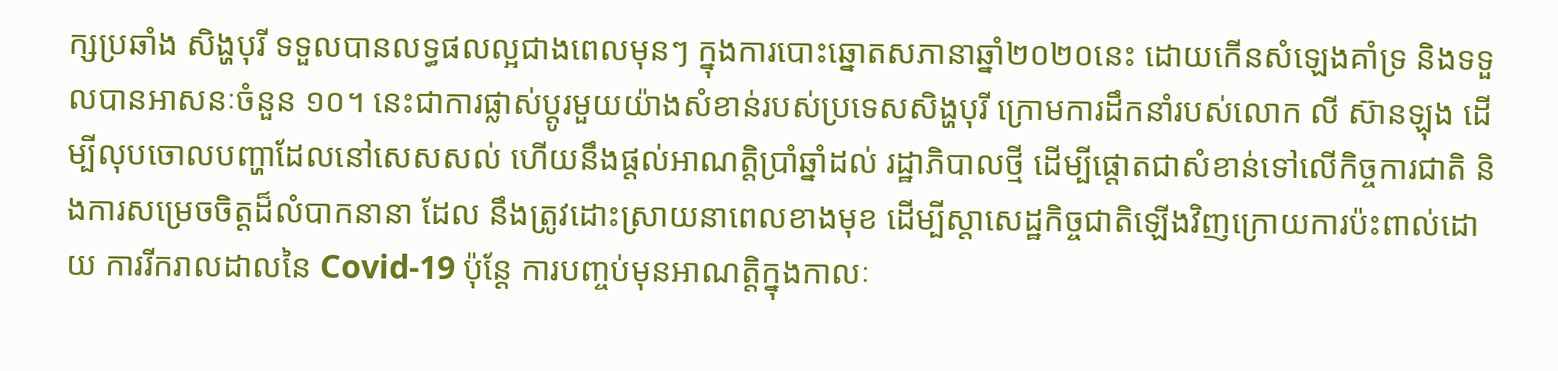ក្សប្រឆាំង សិង្ហបុរី ទទួលបានលទ្ធផលល្អជាងពេលមុនៗ ក្នុងការបោះឆ្នោតសភានាឆ្នាំ២០២០នេះ ដោយកើនសំឡេងគាំទ្រ និងទទួលបានអាសនៈចំនួន ១០។ នេះជាការផ្លាស់ប្តូរមួយយ៉ាងសំខាន់របស់ប្រទេសសិង្ហបុរី ក្រោមការដឹកនាំរបស់លោក លី ស៊ានឡុង ដើម្បីលុបចោលបញ្ហាដែលនៅសេសសល់ ហើយនឹងផ្ដល់អាណត្តិប្រាំឆ្នាំដល់ រដ្ឋាភិបាលថ្មី ដើម្បីផ្ដោតជាសំខាន់ទៅលើកិច្ចការជាតិ និងការសម្រេចចិត្តដ៏លំបាកនានា ដែល នឹងត្រូវដោះស្រាយនាពេលខាងមុខ ដើម្បីស្តាសេដ្ឋកិច្ចជាតិឡើងវិញក្រោយការប៉ះពាល់ដោយ ការរីករាលដាលនៃ Covid-19 ប៉ុន្តែ ការបញ្ចប់មុនអាណត្តិក្នុងកាលៈ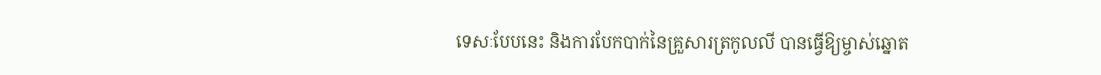ទេសៈបែបនេះ និងការបែកបាក់នៃគ្រួសារត្រកូលលី បានធ្វើឱ្យម្ចាស់ឆ្នោត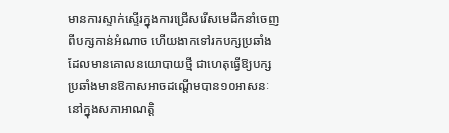មានការស្ទាក់ស្ទើរក្នុងការជ្រើសរើសមេដឹកនាំចេញពីបក្សកាន់អំណាច ហើយងាកទៅរកបក្សប្រឆាំងដែលមានគោលនយោបាយថ្មី ជាហេតុធ្វើឱ្យបក្សប្រឆាំងមានឱកាសអាចដណ្តើមបាន១០អាសនៈនៅក្នុងសភាអាណត្តិ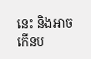នេះ និងអាចកើនប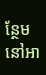ន្ថែមនៅអា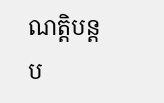ណត្តិបន្តប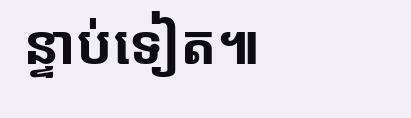ន្ទាប់ទៀត៕